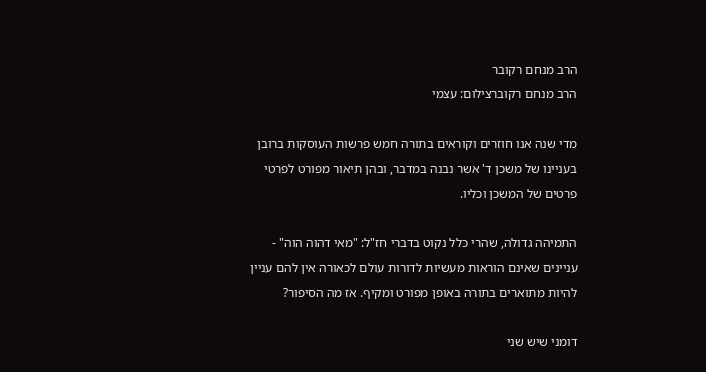הרב מנחם רקובר
הרב מנחם רקוברצילום: עצמי

מדי שנה אנו חוזרים וקוראים בתורה חמש פרשות העוסקות ברובן בעניינו של משכן ד' אשר נבנה במדבר, ובהן תיאור מפורט לפרטי פרטים של המשכן וכליו.

התמיהה גדולה, שהרי כלל נקוט בדברי חז"ל: "מאי דהוה הוה" - עניינים שאינם הוראות מעשיות לדורות עולם לכאורה אין להם עניין להיות מתוארים בתורה באופן מפורט ומקיף. אז מה הסיפור?

דומני שיש שני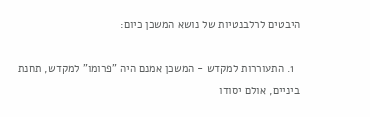היבטים לרלבנטיות של נושא המשכן כיום:

  1. התעוררות למקדש - המשכן אמנם היה "פרומו" למקדש, תחנת ביניים, אולם יסודו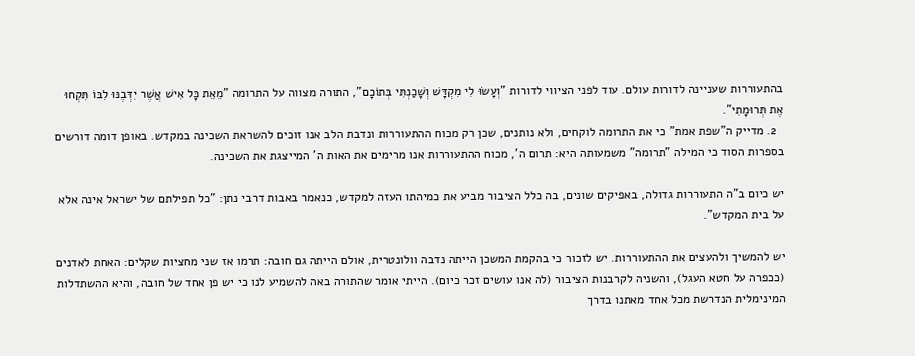בהתעוררות שעניינה לדורות עולם. עוד לפני הציווי לדורות "וְעָשׂוּ לִי מִקְדָּשׁ וְשָׁכַנְתִּי בְּתוֹכָם", התורה מצווה על התרומה "מֵאֵת כָּל אִישׁ אֲשֶׁר יִדְּבֶנּוּ לִבּוֹ תִּקְחוּ אֶת תְּרוּמָתִי".
  2. מדייק ה"שפת אמת" כי את התרומה לוקחים, ולא נותנים, שכן רק מכוח ההתעוררות ונדבת הלב אנו זוכים להשראת השכינה במקדש. באופן דומה דורשים בספרות הסוד כי המילה "תרומה" משמעותה היא: תרום ה', מכוח ההתעוררות אנו מרימים את האות ה' המייצגת את השכינה.

יש כיום ב"ה התעוררות גדולה, באפיקים שונים, בה כלל הציבור מביע את כמיהתו העזה למקדש, כנאמר באבות דרבי נתן: "כל תפילתם של ישראל אינה אלא על בית המקדש".

יש להמשיך ולהעצים את ההתעוררות. יש לזכור כי בהקמת המשכן הייתה נדבה וולונטרית, אולם הייתה גם חובה: תרמו אז שני מחציות שקלים: האחת לאדנים (ככפרה על חטא העגל), והשניה לקרבנות הציבור (לה אנו עושים זכר כיום). הייתי אומר שהתורה באה להשמיע לנו כי יש פן אחד של חובה, והיא ההשתדלות המינימלית הנדרשת מכל אחד מאתנו בדרך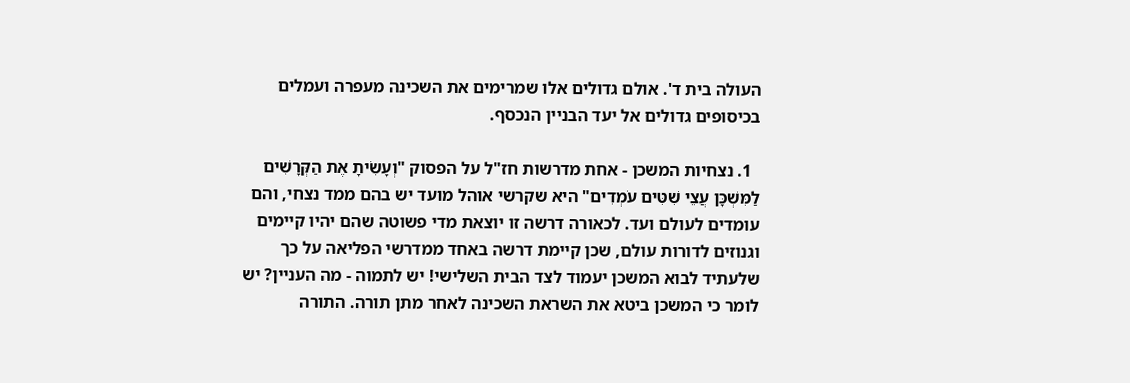העולה בית ד'. אולם גדולים אלו שמרימים את השכינה מעפרה ועמלים בכיסופים גדולים אל יעד הבניין הנכסף.

  1. נצחיות המשכן - אחת מדרשות חז"ל על הפסוק "וְעָשִׂיתָ אֶת הַקְּרָשִׁים לַמִּשְׁכָּן עֲצֵי שִׁטִּים עֹמְדִים" היא שקרשי אוהל מועד יש בהם ממד נצחי, והם עומדים לעולם ועד. לכאורה דרשה זו יוצאת מדי פשוטה שהם יהיו קיימים וגנוזים לדורות עולם, שכן קיימת דרשה באחד ממדרשי הפליאה על כך שלעתיד לבוא המשכן יעמוד לצד הבית השלישי! יש לתמוה - מה העניין? יש לומר כי המשכן ביטא את השראת השכינה לאחר מתן תורה. התורה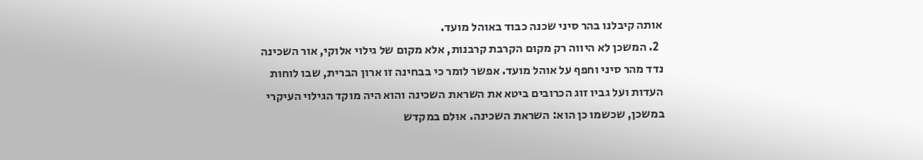אותה קיבלנו בהר סיני שכנה כבוד באוהל מועד.
  2. המשכן לא היווה רק מקום הקרבת קרבנות, אלא מקום של גילוי אלוקי, אור השכינה נדד מהר סיני וחפף על אוהל מועד. אפשר לומר כי בבחינה זו ארון הברית, שבו לוחות העדות ועל גביו זוג הכרובים ביטא את השראת השכינה והוא היה מוקד הגילוי העיקרי במשכן, שכשמו כן הוא: השראת השכינה. אולם במקדש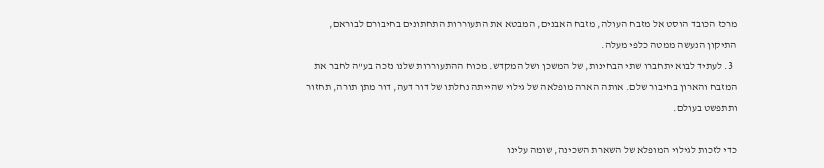מרכז הכובד הוסט אל מזבח העולה, מזבח האבנים, המבטא את התעוררות התחתונים בחיבורם לבוראם, התיקון הנעשה ממטה כלפי מעלה.
  3. לעתיד לבוא יתחברו שתי הבחינות, של המשכן ושל המקדש. מכוח ההתעוררות שלנו נזכה בע"ה לחבר את המזבח והארון בחיבור שלם. אותה הארה מופלאה של גילוי שהייתה נחלתו של דור דעה, דור מתן תורה, תחזור ותתפשט בעולם.

כדי לזכות לגילוי המופלא של השארת השכינה, שומה עלינו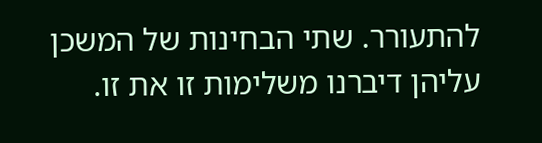להתעורר. שתי הבחינות של המשכן עליהן דיברנו משלימות זו את זו.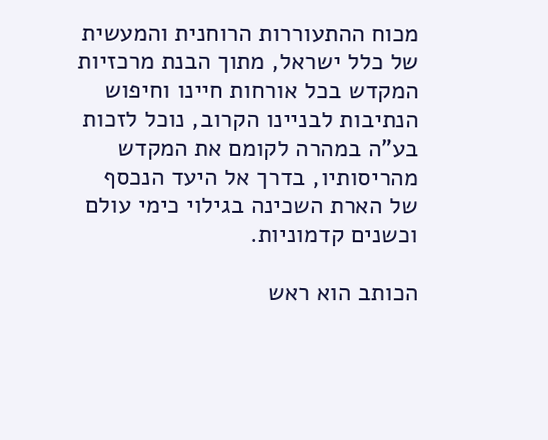מכוח ההתעוררות הרוחנית והמעשית של כלל ישראל, מתוך הבנת מרכזיות המקדש בכל אורחות חיינו וחיפוש הנתיבות לבניינו הקרוב, נוכל לזכות בע"ה במהרה לקומם את המקדש מהריסותיו, בדרך אל היעד הנכסף של הארת השכינה בגילוי כימי עולם וכשנים קדמוניות.

הכותב הוא ראש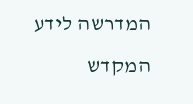המדרשה לידע המקדש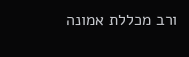ורב מכללת אמונה